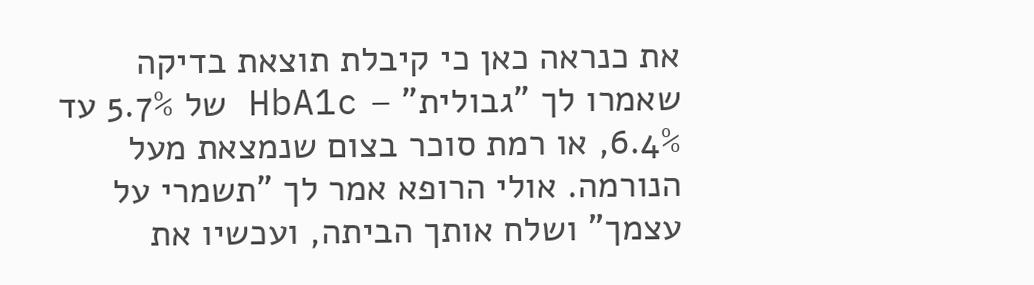את כנראה כאן כי קיבלת תוצאת בדיקה שאמרו לך "גבולית" – HbA1c של 5.7% עד 6.4%, או רמת סוכר בצום שנמצאת מעל הנורמה. אולי הרופא אמר לך "תשמרי על עצמך" ושלח אותך הביתה, ועכשיו את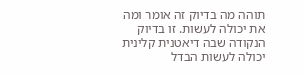תוהה מה בדיוק זה אומר ומה את יכולה לעשות. זו בדיוק הנקודה שבה דיאטנית קלינית יכולה לעשות הבדל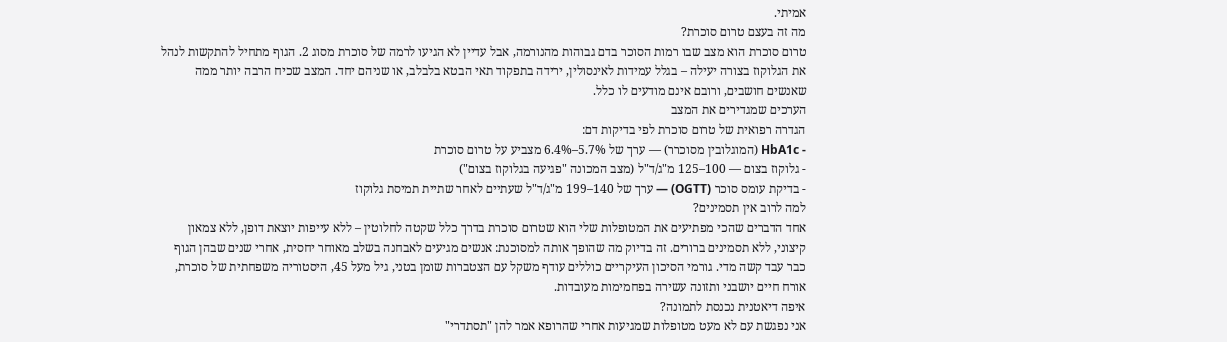אמיתי.
מה זה בעצם טרום סוכרת?
טרום סוכרת הוא מצב שבו רמות הסוכר בדם גבוהות מהנורמה, אבל עדיין לא הגיעו לרמה של סוכרת מסוג 2. הגוף מתחיל להתקשות לנהל את הגלוקוז בצורה יעילה – בגלל עמידות לאינסולין, ירידה בתפקוד תאי הבטא בלבלב, או שניהם יחד. המצב שכיח הרבה יותר ממה שאנשים חושבים, ורובם אינם מודעים לו כלל.
הערכים שמגדירים את המצב
הגדרה רפואית של טרום סוכרת לפי בדיקות דם:
- HbA1c (המוגלובין מסוכרר) — ערך של 5.7%–6.4% מצביע על טרום סוכרת
- גלוקוז בצום — 100–125 מ"ג/ד"ל (מצב המכונה "פגיעה בגלוקוז בצום")
- בדיקת עומס סוכר (OGTT) — ערך של 140–199 מ"ג/ד"ל שעתיים לאחר שתיית תמיסת גלוקוז
למה לרוב אין תסמינים?
אחד הדברים שהכי מפתיעים את המטופלות שלי הוא שטרום סוכרת בדרך כלל שקטה לחלוטין – ללא עייפות יוצאת דופן, ללא צמאון קיצוני, ללא תסמינים ברורים. זה בדיוק מה שהופך אותה למסוכנת: אנשים מגיעים לאבחנה בשלב מאוחר יחסית, אחרי שנים שבהן הגוף כבר עבד קשה מדי. גורמי הסיכון העיקריים כוללים עודף משקל עם הצטברות שומן בטני, גיל מעל 45, היסטוריה משפחתית של סוכרת, אורח חיים יושבני ותזונה עשירה בפחמימות מעובדות.
איפה דיאטנית נכנסת לתמונה?
אני נפגשת עם לא מעט מטופלות שמגיעות אחרי שהרופא אמר להן "תסתדרי"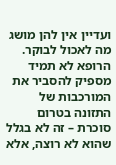ועדיין אין להן מושג מה לאכול לבוקר. הרופא לא תמיד מספיק להסביר את המורכבות של התזונה בטרום סוכרת – זה לא בגלל שהוא לא רוצה, אלא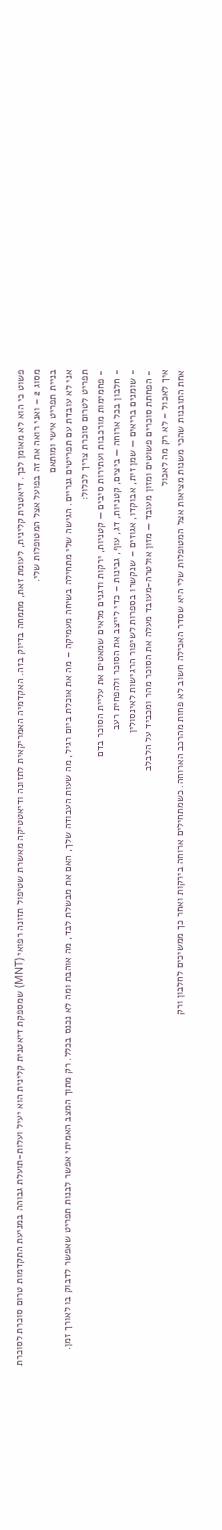פשוט כי הוא לא מאומן לכך. דיאטנית קלינית, לעומת זאת, מתמחה בדיוק בזה. האקדמיה האמריקאית לתזונה ודיאטטיקה מאשרת שטיפול תזונה רפואי (MNT) שמספקת דיאטנית קלינית הוא יעיל ועלות-תועלת גבוהה במניעת התקדמות טרום סוכרת לסוכרת מסוג 2 – ואני רואה את זה בפועל אצל המטופלות שלי.
בניית תפריט אישי ומותאם
אני לא עובדת עם תפריטים גנריים. הגישה שלי מתחילה בשיחה מעמיקה – מה את אוכלת ביום רגיל, מה שעות העבודה שלך, האם את מבשלת לבד, מה אוהבת ומה לא נכנס בכלל. רק מתוך המצב האמיתי אפשר לבנות תפריט שאפשר לדבוק בו לאורך זמן. תפריט לטרום סוכרת צריך לכלול:
- פחמימות מורכבות ועתירות סיבים — קטניות, ירקות ודגנים מלאים שמאטים את עליית הסוכר בדם
- חלבון בכל ארוחה — ביצים, קטניות, דג, עוף, גבינות – כדי לייצב את הסוכר ולהפחית רעב
- שומנים בריאים — שמן זית, אבוקדו, אגוזים – שנקשרו בספרות לשיפור הרגישות לאינסולין
- הפחתת סוכרים פשוטים ומזון מעובד — מזון אולטרה-מעובד מעלה את הסוכר מהר ומכביד על הלבלב
איך לאכול – לא רק מה לאכול
אחת התובנות שהכי משנות מציאות אצל המטופלות שלי היא שסדר האכילה חשוב לא פחות מהרכב הארוחה. כשמתחילים ארוחה בירקות ואחר כך ממשיכים לחלבון ורק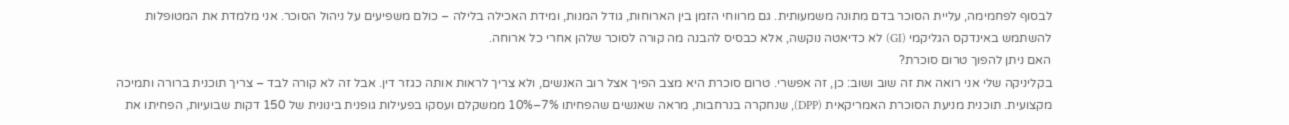לבסוף לפחמימה, עליית הסוכר בדם מתונה משמעותית. גם מרווחי הזמן בין הארוחות, גודל המנות, ומידת האכילה בלילה – כולם משפיעים על ניהול הסוכר. אני מלמדת את המטופלות להשתמש באינדקס הגליקמי (GI) לא כדיאטה נוקשה, אלא כבסיס להבנה מה קורה לסוכר שלהן אחרי כל ארוחה.
האם ניתן להפוך טרום סוכרת?
בקליניקה שלי אני רואה את זה שוב ושוב: כן, זה אפשרי. טרום סוכרת היא מצב הפיך אצל רוב האנשים, ולא צריך לראות אותה כגזר דין. אבל זה לא קורה לבד – צריך תוכנית ברורה ותמיכה מקצועית. תוכנית מניעת הסוכרת האמריקאית (DPP), שנחקרה בנרחבות, מראה שאנשים שהפחיתו 7%–10% ממשקלם ועסקו בפעילות גופנית בינונית של 150 דקות שבועיות, הפחיתו את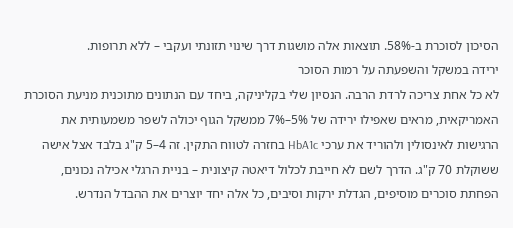הסיכון לסוכרת ב-58%. תוצאות אלה מושגות דרך שינוי תזונתי ועקבי – ללא תרופות.
ירידה במשקל והשפעתה על רמות הסוכר
לא כל אחת צריכה לרדת הרבה. הנסיון שלי בקליניקה, ביחד עם הנתונים מתוכנית מניעת הסוכרת האמריקאית, מראים שאפילו ירידה של 5%–7% ממשקל הגוף יכולה לשפר משמעותית את הרגישות לאינסולין ולהוריד את ערכי HbA1c בחזרה לטווח התקין. זה 4–5 ק"ג בלבד אצל אישה ששוקלת 70 ק"ג. הדרך לשם לא חייבת לכלול דיאטה קיצונית – בניית הרגלי אכילה נכונים, הפחתת סוכרים מוסיפים, הגדלת ירקות וסיבים, כל אלה יחד יוצרים את ההבדל הנדרש.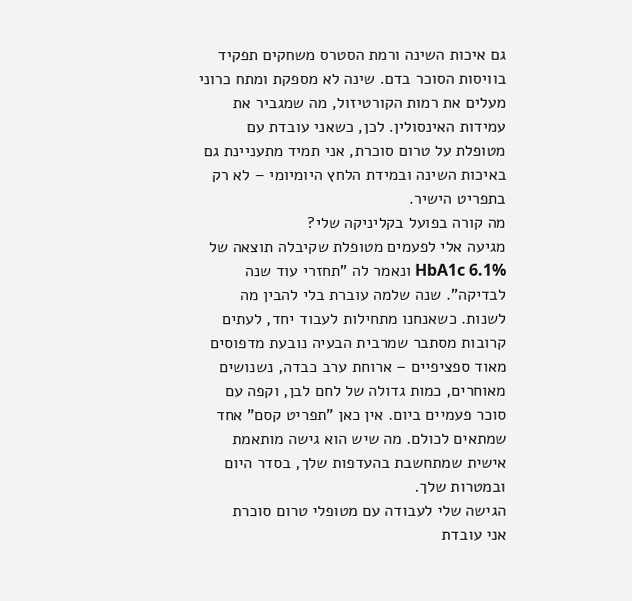גם איכות השינה ורמת הסטרס משחקים תפקיד בוויסות הסוכר בדם. שינה לא מספקת ומתח כרוני מעלים את רמות הקורטיזול, מה שמגביר את עמידות האינסולין. לכן, כשאני עובדת עם מטופלת על טרום סוכרת, אני תמיד מתעניינת גם באיכות השינה ובמידת הלחץ היומיומי – לא רק בתפריט הישיר.
מה קורה בפועל בקליניקה שלי?
מגיעה אלי לפעמים מטופלת שקיבלה תוצאה של HbA1c 6.1% ונאמר לה "תחזרי עוד שנה לבדיקה". שנה שלמה עוברת בלי להבין מה לשנות. כשאנחנו מתחילות לעבוד יחד, לעתים קרובות מסתבר שמרבית הבעיה נובעת מדפוסים מאוד ספציפיים – ארוחת ערב כבדה, נשנושים מאוחרים, כמות גדולה של לחם לבן, וקפה עם סוכר פעמיים ביום. אין כאן "תפריט קסם" אחד שמתאים לכולם. מה שיש הוא גישה מותאמת אישית שמתחשבת בהעדפות שלך, בסדר היום ובמטרות שלך.
הגישה שלי לעבודה עם מטופלי טרום סוכרת
אני עובדת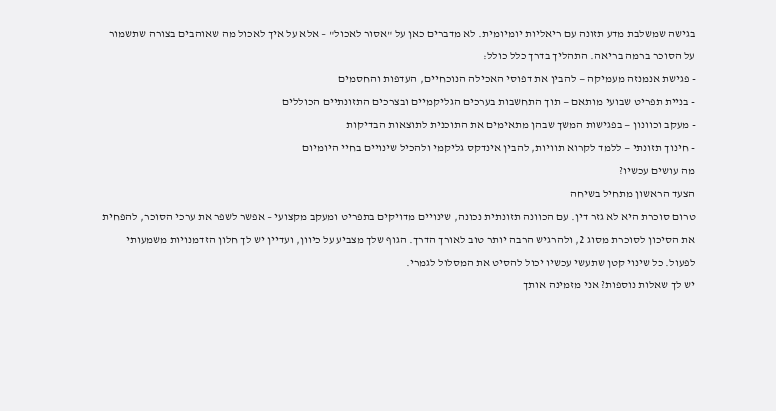בגישה שמשלבת מדע תזונה עם ריאליות יומיומית. לא מדברים כאן על "אסור לאכול" – אלא על איך לאכול מה שאוהבים בצורה שתשמור על הסוכר ברמה בריאה. התהליך בדרך כלל כולל:
- פגישת אנמנזה מעמיקה — להבין את דפוסי האכילה הנוכחיים, העדפות והחסמים
- בניית תפריט שבועי מותאם — תוך התחשבות בערכים הגליקמיים ובצרכים התזונתיים הכוללים
- מעקב וכוונון — בפגישות המשך שבהן מתאימים את התוכנית לתוצאות הבדיקות
- חינוך תזונתי — ללמד לקרוא תוויות, להבין אינדקס גליקמי ולהכיל שינויים בחיי היומיום
מה עושים עכשיו?
הצעד הראשון מתחיל בשיחה
טרום סוכרת היא לא גזר דין. עם הכוונה תזונתית נכונה, שינויים מדויקים בתפריט ומעקב מקצועי – אפשר לשפר את ערכי הסוכר, להפחית את הסיכון לסוכרת מסוג 2, ולהרגיש הרבה יותר טוב לאורך הדרך. הגוף שלך מצביע על כיוון, ועדיין יש לך חלון הזדמנויות משמעותי לפעול. כל שינוי קטן שתעשי עכשיו יכול להסיט את המסלול לגמרי.
יש לך שאלות נוספות? אני מזמינה אותך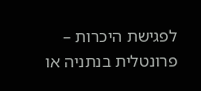לפגישת היכרות – פרונטלית בנתניה או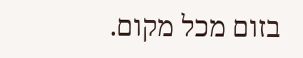בזום מכל מקום.